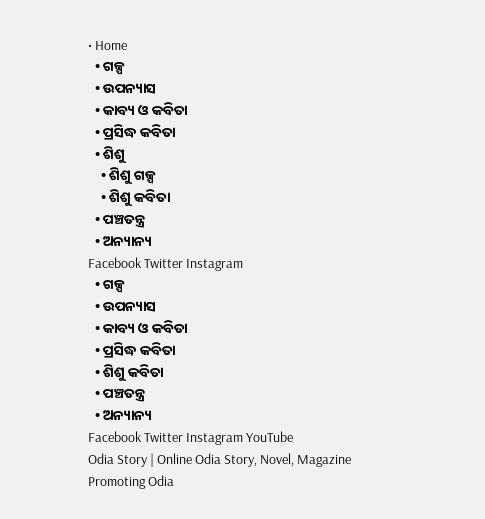• Home
  • ଗଳ୍ପ
  • ଉପନ୍ୟାସ
  • କାବ୍ୟ ଓ କବିତା
  • ପ୍ରସିଦ୍ଧ କବିତା
  • ଶିଶୁ
    • ଶିଶୁ ଗଳ୍ପ
    • ଶିଶୁ କବିତା
  • ପଞ୍ଚତନ୍ତ୍ର
  • ଅନ୍ୟାନ୍ୟ
Facebook Twitter Instagram
  • ଗଳ୍ପ
  • ଉପନ୍ୟାସ
  • କାବ୍ୟ ଓ କବିତା
  • ପ୍ରସିଦ୍ଧ କବିତା
  • ଶିଶୁ କବିତା
  • ପଞ୍ଚତନ୍ତ୍ର
  • ଅନ୍ୟାନ୍ୟ
Facebook Twitter Instagram YouTube
Odia Story | Online Odia Story, Novel, Magazine Promoting Odia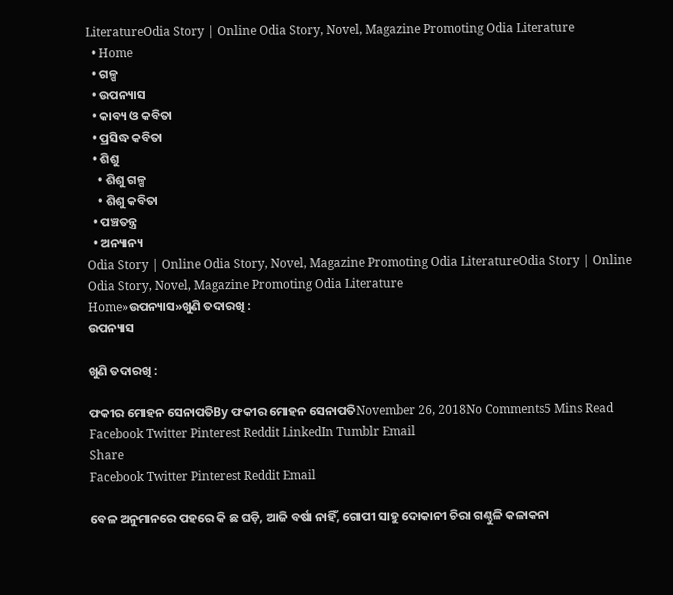LiteratureOdia Story | Online Odia Story, Novel, Magazine Promoting Odia Literature
  • Home
  • ଗଳ୍ପ
  • ଉପନ୍ୟାସ
  • କାବ୍ୟ ଓ କବିତା
  • ପ୍ରସିଦ୍ଧ କବିତା
  • ଶିଶୁ
    • ଶିଶୁ ଗଳ୍ପ
    • ଶିଶୁ କବିତା
  • ପଞ୍ଚତନ୍ତ୍ର
  • ଅନ୍ୟାନ୍ୟ
Odia Story | Online Odia Story, Novel, Magazine Promoting Odia LiteratureOdia Story | Online Odia Story, Novel, Magazine Promoting Odia Literature
Home»ଉପନ୍ୟାସ»ଖୁଣି ତଦାରଖି :
ଉପନ୍ୟାସ

ଖୁଣି ତଦାରଖି :

ଫକୀର ମୋହନ ସେନାପତିBy ଫକୀର ମୋହନ ସେନାପତିNovember 26, 2018No Comments5 Mins Read
Facebook Twitter Pinterest Reddit LinkedIn Tumblr Email
Share
Facebook Twitter Pinterest Reddit Email

ବେଳ ଅନୁମାନରେ ପହରେ କି ଛ ଘଡ଼ି, ଆଜି ବର୍ଷା ନାହିଁ, ଗୋପୀ ସାହୁ ଦୋକାନୀ ଚିରା ଗଣ୍ଠୁଳି କଳାକନା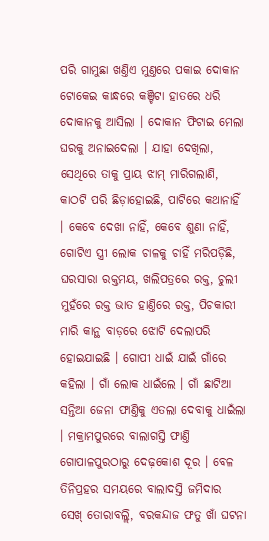ପରି ଗାମୁଛା ଖଣ୍ତିଏ ମୁଣ୍ତରେ ପକାଇ ଦୋକାନ ଟୋକେଇ କାନ୍ଧରେ କଞ୍ଚିଟା ହାତରେ ଧରି ଦୋକାନକୁ ଆସିଲା । ଦୋକାନ ଫିଟାଇ ମେଲା ଘରକୁ ଅନାଇଦେଲା । ଯାହା ଦେଖିଲା, ସେଥିରେ ତାକୁ ପ୍ରାୟ ଝାମ୍ ମାରିଗଲାଣି, କାଠଟି ପରି ଛିଡ଼ାହୋଇଛି, ପାଟିରେ କଥାନାହିଁ । କେବେ ଦେଖା ନାହିଁ, କେବେ ଶୁଣା ନାହିଁ, ଗୋଟିଏ ସ୍ତ୍ରୀ ଲୋକ ଚାଳକୁ ଚାହିଁ ମରିପଡ଼ିଛି, ଘରସାରା ରକ୍ତମୟ, ଖଲିପତ୍ରରେ ରକ୍ତ, ଚୁଲୀ ମୁହଁରେ ରକ୍ତ ଭାତ ହାଣ୍ତିରେ ରକ୍ତ, ପିଚକାରୀ ମାରି କାନ୍ଥ ବାଡ଼ରେ ଝୋଟି ଦେଲାପରି ହୋଇଯାଇଛି । ଗୋପୀ ଧାଇଁ ଯାଇଁ ଗାଁରେ କହିଲା । ଗାଁ ଲୋକ ଧାଇଁଲେ । ଗାଁ ଛାଟିଆ ସନ୍ତିଆ ଜେନା ଫାଣ୍ତିକୁ ଏତଲା ଦେବାକୁ ଧାଇଁଲା । ମକ୍ରାମପୁରରେ ବାଲାଗସ୍ତି ଫାଣ୍ତି ଗୋପାଳପୁରଠାରୁ ଦେଢ଼କୋଶ ଦୂର । ବେଳ ତିନିପ୍ରହର ସମୟରେ ବାଲାଦସ୍ତି ଜମିଦାର ସେଖ୍ ତୋରାବଲ୍ଲି, ବରକନ୍ଦାଜ ଫତୁ ଖାଁ ଘଟନା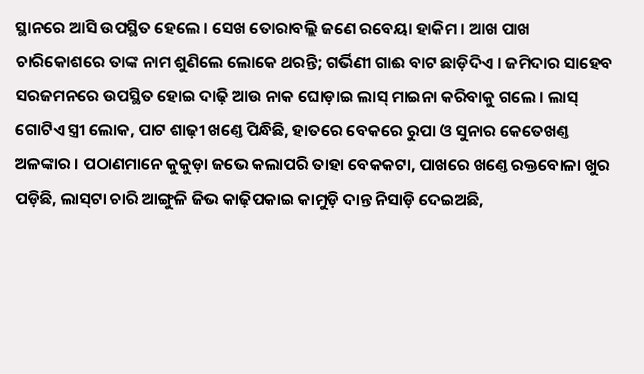ସ୍ଥାନରେ ଆସି ଉପସ୍ଥିତ ହେଲେ । ସେଖ ତୋରାବଲ୍ଲି ଜଣେ ରବେୟା ହାକିମ । ଆଖ ପାଖ ଚାରିକୋଶରେ ତାଙ୍କ ନାମ ଶୁଣିଲେ ଲୋକେ ଥରନ୍ତି; ଗର୍ଭିଣୀ ଗାଈ ବାଟ ଛାଡ଼ିଦିଏ । ଜମିଦାର ସାହେବ ସରଜମନରେ ଉପସ୍ଥିତ ହୋଇ ଦାଢ଼ି ଆଉ ନାକ ଘୋଡ଼ାଇ ଲାସ୍ ମାଇନା କରିବାକୁ ଗଲେ । ଲାସ୍ ଗୋଟିଏ ସ୍ତ୍ରୀ ଲୋକ, ପାଟ ଶାଢ଼ୀ ଖଣ୍ତେ ପିନ୍ଧିଛି, ହାତରେ ବେକରେ ରୁପା ଓ ସୁନାର କେତେଖଣ୍ତ ଅଳଙ୍କାର । ପଠାଣମାନେ କୁକୁଡ଼ା ଜଭେ କଲାପରି ତାହା ବେକକଟା, ପାଖରେ ଖଣ୍ତେ ରକ୍ତବୋଳା ଖୁର ପଡ଼ିଛି, ଲାସ୍‌ଟା ଚାରି ଆଙ୍ଗୁଳି ଜିଭ କାଢ଼ିପକାଇ କାମୁଡ଼ି ଦାନ୍ତ ନିସାଡ଼ି ଦେଇଅଛି,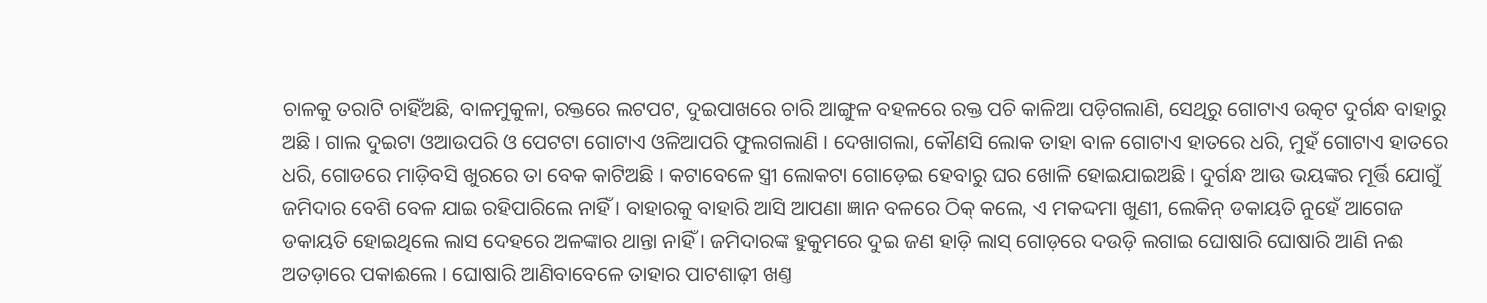ଚାଳକୁ ତରାଟି ଚାହିଁଅଛି, ବାଳମୁକୁଳା, ରକ୍ତରେ ଲଟପଟ, ଦୁଇପାଖରେ ଚାରି ଆଙ୍ଗୁଳ ବହଳରେ ରକ୍ତ ପଚି କାଳିଆ ପଡ଼ିଗଲାଣି, ସେଥିରୁ ଗୋଟାଏ ଉତ୍କଟ ଦୁର୍ଗନ୍ଧ ବାହାରୁ ଅଛି । ଗାଲ ଦୁଇଟା ଓଆଉପରି ଓ ପେଟଟା ଗୋଟାଏ ଓଳିଆପରି ଫୁଲଗଲାଣି । ଦେଖାଗଲା, କୌଣସି ଲୋକ ତାହା ବାଳ ଗୋଟାଏ ହାତରେ ଧରି, ମୁହଁ ଗୋଟାଏ ହାତରେ ଧରି, ଗୋଡରେ ମାଡ଼ିବସି ଖୁରରେ ତା ବେକ କାଟିଅଛି । କଟାବେଳେ ସ୍ତ୍ରୀ ଲୋକଟା ଗୋଡ଼େଇ ହେବାରୁ ଘର ଖୋଳି ହୋଇଯାଇଅଛି । ଦୁର୍ଗନ୍ଧ ଆଉ ଭୟଙ୍କର ମୂର୍ତ୍ତି ଯୋଗୁଁ ଜମିଦାର ବେଶି ବେଳ ଯାଇ ରହିପାରିଲେ ନାହିଁ । ବାହାରକୁ ବାହାରି ଆସି ଆପଣା ଜ୍ଞାନ ବଳରେ ଠିକ୍ କଲେ, ଏ ମକଦ୍ଦମା ଖୁଣୀ, ଲେକିନ୍ ଡକାୟତି ନୁହେଁ ଆଗେଜ ଡକାୟତି ହୋଇଥିଲେ ଲାସ ଦେହରେ ଅଳଙ୍କାର ଥାନ୍ତା ନାହିଁ । ଜମିଦାରଙ୍କ ହୁକୁମରେ ଦୁଇ ଜଣ ହାଡ଼ି ଲାସ୍ ଗୋଡ଼ରେ ଦଉଡ଼ି ଲଗାଇ ଘୋଷାରି ଘୋଷାରି ଆଣି ନଈ ଅତଡ଼ାରେ ପକାଈଲେ । ଘୋଷାରି ଆଣିବାବେଳେ ତାହାର ପାଟଶାଢ଼ୀ ଖଣ୍ତ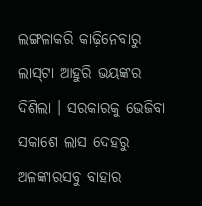ଲଙ୍ଗଳାକରି କାଢ଼ିନେବାରୁ ଲାସ୍‌ଟା ଆହୁରି ଭୟଙ୍କର ଦିଶିଲା । ସରକାରକୁ ଭେଜିବା ସକାଶେ ଲାସ ଦେହରୁ ଅଳଙ୍କାରସବୁ ବାହାର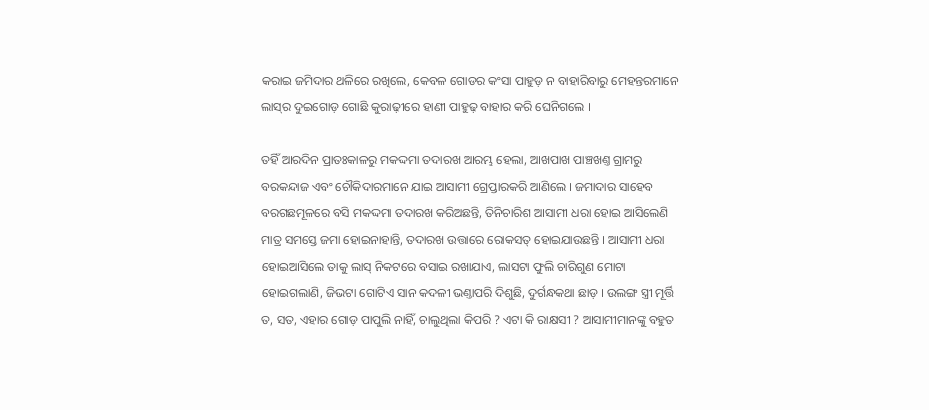କରାଇ ଜମିଦାର ଥଳିରେ ରଖିଲେ, କେବଳ ଗୋଡର କଂସା ପାହୁଡ଼ ନ ବାହାରିବାରୁ ମେହନ୍ତରମାନେ ଲାସ୍‌ର ଦୁଇଗୋଡ଼ ଗୋଛି କୁରାଢ଼ୀରେ ହାଣୀ ପାହୁଢ଼ ବାହାର କରି ଘେନିଗଲେ ।

ତହିଁ ଆରଦିନ ପ୍ରାତଃକାଳରୁ ମକଦ୍ଦମା ତଦାରଖ ଆରମ୍ଭ ହେଲା, ଆଖପାଖ ପାଞ୍ଚଖଣ୍ତ ଗ୍ରାମରୁ ବରକନ୍ଦାଜ ଏବଂ ଚୌକିଦାରମାନେ ଯାଇ ଆସାମୀ ଗ୍ରେପ୍ତାରକରି ଆଣିଲେ । ଜମାଦାର ସାହେବ ବରଗଛମୂଳରେ ବସି ମକଦ୍ଦମା ତଦାରଖ କରିଅଛନ୍ତି, ତିନିଚାରିଶ ଆସାମୀ ଧରା ହୋଇ ଆସିଲେଣି ମାତ୍ର ସମସ୍ତେ ଜମା ହୋଇନାହାନ୍ତି, ତଦାରଖ ଉତ୍ତାରେ ରୋକସତ୍ ହୋଇଯାଉଛନ୍ତି । ଆସାମୀ ଧରା ହୋଇଆସିଲେ ତାକୁ ଲାସ୍ ନିକଟରେ ବସାଇ ରଖାଯାଏ, ଲାସଟା ଫୁଲି ଚାରିଗୁଣ ମୋଟା ହୋଇଗଲାଣି, ଜିଭଟା ଗୋଟିଏ ସାନ କଦଳୀ ଭଣ୍ତାପରି ଦିଶୁଛି, ଦୁର୍ଗନ୍ଧକଥା ଛାଡ଼ । ଉଲଙ୍ଗ ସ୍ତ୍ରୀ ମୂର୍ତ୍ତି ତ, ସତ, ଏହାର ଗୋଡ଼ ପାପୁଲି ନାହିଁ, ଚାଲୁଥିଲା କିପରି ? ଏଟା କି ରାକ୍ଷସୀ ? ଆସାମୀମାନଙ୍କୁ ବହୁତ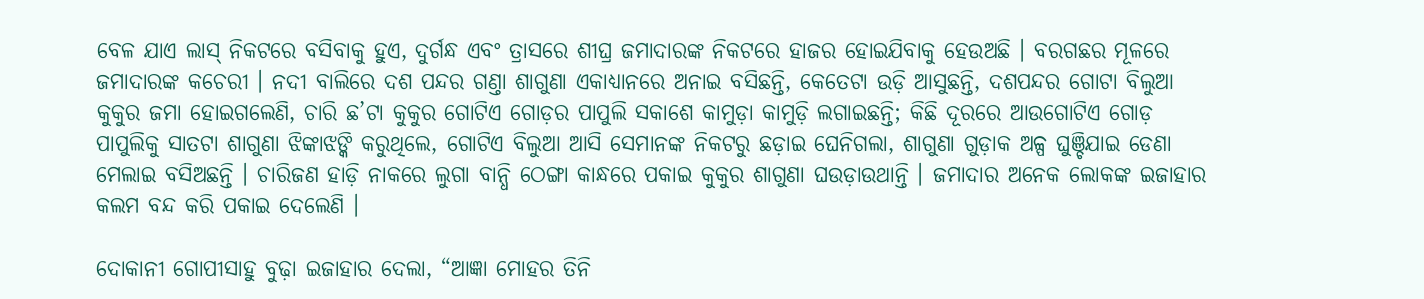ବେଳ ଯାଏ ଲାସ୍ ନିକଟରେ ବସିବାକୁ ହୁଏ, ଦୁର୍ଗନ୍ଧ ଏବଂ ତ୍ରାସରେ ଶୀଘ୍ର ଜମାଦାରଙ୍କ ନିକଟରେ ହାଜର ହୋଇଯିବାକୁ ହେଉଅଛି । ବରଗଛର ମୂଳରେ ଜମାଦାରଙ୍କ କଚେରୀ । ନଦୀ ବାଲିରେ ଦଶ ପନ୍ଦର ଗଣ୍ତା ଶାଗୁଣା ଏକାଧ୍ୟାନରେ ଅନାଇ ବସିଛନ୍ତି, କେତେଟା ଉଡ଼ି ଆସୁଛନ୍ତି, ଦଶପନ୍ଦର ଗୋଟା ବିଲୁଆ କୁକୁର ଜମା ହୋଇଗଲେଣି, ଚାରି ଛ’ଟା କୁକୁର ଗୋଟିଏ ଗୋଡ଼ର ପାପୁଲି ସକାଶେ କାମୁଡ଼ା କାମୁଡ଼ି ଲଗାଇଛନ୍ତି; କିଛି ଦୂରରେ ଆଉଗୋଟିଏ ଗୋଡ଼ ପାପୁଲିକୁ ସାତଟା ଶାଗୁଣା ଝିଙ୍କାଝଙ୍କି କରୁଥିଲେ, ଗୋଟିଏ ବିଲୁଆ ଆସି ସେମାନଙ୍କ ନିକଟରୁ ଛଡ଼ାଇ ଘେନିଗଲା, ଶାଗୁଣା ଗୁଡ଼ାକ ଅଳ୍ପ ଘୁଞ୍ଚିଯାଇ ଡେଣା ମେଲାଇ ବସିଅଛନ୍ତି । ଚାରିଜଣ ହାଡ଼ି ନାକରେ ଲୁଗା ବାନ୍ଧି ଠେଙ୍ଗା କାନ୍ଧରେ ପକାଇ କୁକୁର ଶାଗୁଣା ଘଉଡ଼ାଉଥାନ୍ତି । ଜମାଦାର ଅନେକ ଲୋକଙ୍କ ଇଜାହାର କଲମ ବନ୍ଦ କରି ପକାଇ ଦେଲେଣି ।

ଦୋକାନୀ ଗୋପୀସାହୁ ବୁଢ଼ା ଇଜାହାର ଦେଲା, “ଆଜ୍ଞା ମୋହର ତିନି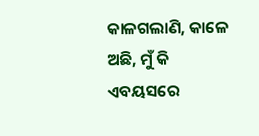କାଳଗଲାଣି, କାଳେ ଅଛି, ମୁଁ କି ଏବୟସରେ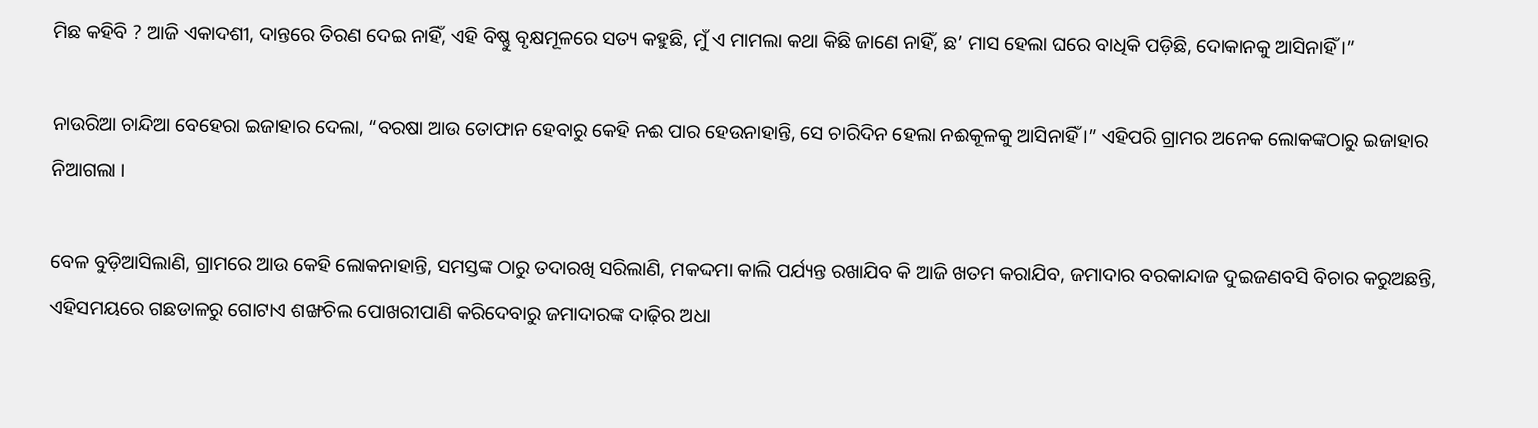ମିଛ କହିବି ? ଆଜି ଏକାଦଶୀ, ଦାନ୍ତରେ ତିରଣ ଦେଇ ନାହିଁ, ଏହି ବିଷ୍ଣୁ ବୃକ୍ଷମୂଳରେ ସତ୍ୟ କହୁଛି, ମୁଁ ଏ ମାମଲା କଥା କିଛି ଜାଣେ ନାହିଁ, ଛ’ ମାସ ହେଲା ଘରେ ବାଧିକି ପଡ଼ିଛି, ଦୋକାନକୁ ଆସିନାହିଁ ।”

ନାଉରିଆ ଚାନ୍ଦିଆ ବେହେରା ଇଜାହାର ଦେଲା, “ବରଷା ଆଉ ତୋଫାନ ହେବାରୁ କେହି ନଈ ପାର ହେଉନାହାନ୍ତି, ସେ ଚାରିଦିନ ହେଲା ନଈକୂଳକୁ ଆସିନାହିଁ ।” ଏହିପରି ଗ୍ରାମର ଅନେକ ଲୋକଙ୍କଠାରୁ ଇଜାହାର ନିଆଗଲା ।

ବେଳ ବୁଡ଼ିଆସିଲାଣି, ଗ୍ରାମରେ ଆଉ କେହି ଲୋକନାହାନ୍ତି, ସମସ୍ତଙ୍କ ଠାରୁ ତଦାରଖି ସରିଲାଣି, ମକଦ୍ଦମା କାଲି ପର୍ଯ୍ୟନ୍ତ ରଖାଯିବ କି ଆଜି ଖତମ କରାଯିବ, ଜମାଦାର ବରକାନ୍ଦାଜ ଦୁଇଜଣବସି ବିଚାର କରୁଅଛନ୍ତି, ଏହିସମୟରେ ଗଛଡାଳରୁ ଗୋଟାଏ ଶଙ୍ଖଚିଲ ପୋଖରୀପାଣି କରିଦେବାରୁ ଜମାଦାରଙ୍କ ଦାଢ଼ିର ଅଧା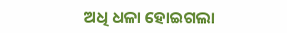ଅଧି ଧଳା ହୋଇଗଲା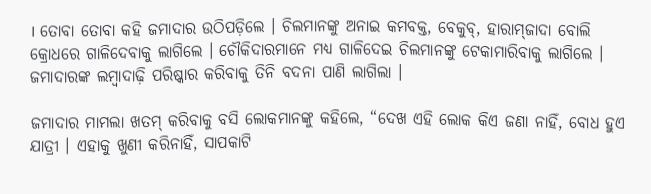। ତୋବା ତୋବା କହି ଜମାଦାର ଉଠିପଡ଼ିଲେ । ଚିଲମାନଙ୍କୁ ଅନାଇ କମବକ୍ତ, ବେକୁବ୍, ହାରାମ୍‌ଜାଦା ବୋଲି କ୍ରୋଧରେ ଗାଳିଦେବାକୁ ଲାଗିଲେ । ଚୌକିଦାରମାନେ ମଧ୍ୟ ଗାଳିଦେଇ ଚିଲମାନଙ୍କୁ ଟେକାମାରିବାକୁ ଲାଗିଲେ । ଜମାଦାରଙ୍କ ଲମ୍ବାଦାଢ଼ି ପରିଷ୍କାର କରିବାକୁ ତିନି ବଦନା ପାଣି ଲାଗିଲା ।

ଜମାଦାର ମାମଲା ଖତମ୍ କରିବାକୁ ବସି ଲୋକମାନଙ୍କୁ କହିଲେ, “ଦେଖ ଏହି ଲୋକ କିଏ ଜଣା ନାହିଁ, ବୋଧ ହୁଏ ଯାତ୍ରୀ । ଏହାକୁ ଖୁଣୀ କରିନାହିଁ, ସାପକାଟି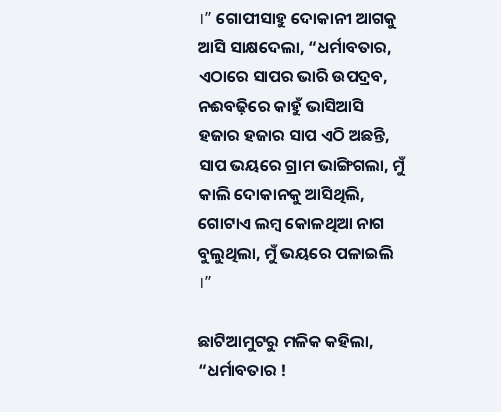।” ଗୋପୀସାହୁ ଦୋକାନୀ ଆଗକୁ ଆସି ସାକ୍ଷଦେଲା, “ଧର୍ମାବତାର, ଏଠାରେ ସାପର ଭାରି ଉପଦ୍ରବ, ନଈବଢ଼ିରେ କାହୁଁ ଭାସିଆସି ହଜାର ହଜାର ସାପ ଏଠି ଅଛନ୍ତି, ସାପ ଭୟରେ ଗ୍ରାମ ଭାଙ୍ଗିଗଲା, ମୁଁ କାଲି ଦୋକାନକୁ ଆସିଥିଲି, ଗୋଟାଏ ଲମ୍ବ କୋଳଥିଆ ନାଗ ବୁଲୁଥିଲା, ମୁଁ ଭୟରେ ପଳାଇଲି ।”

ଛାଟିଆମୁଟରୁ ମଳିକ କହିଲା, “ଧର୍ମାବତାର !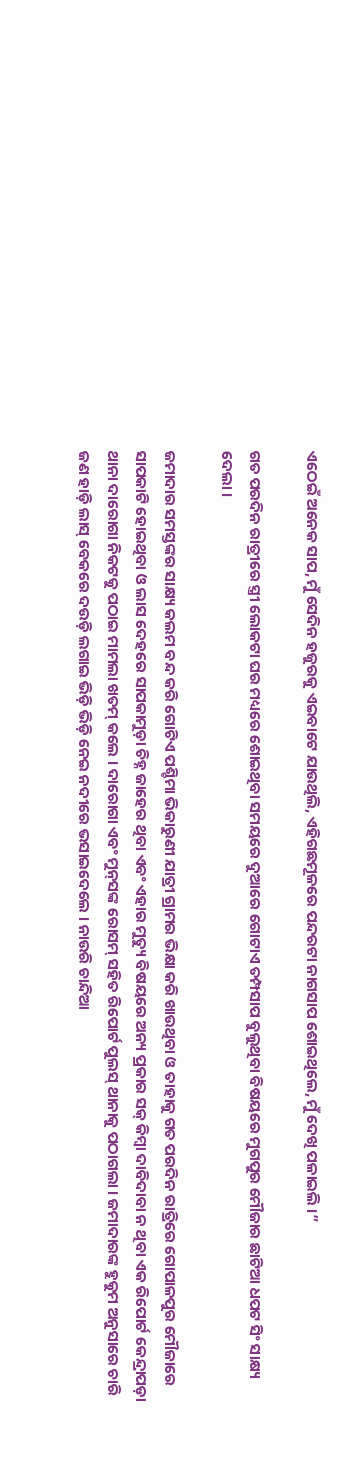ଏଠେଇଁ ଅନେକ ସାପ, ମୁଁ ସେଦିନ ହଜୁରକୁ ଏଇବାଟେ ଯାଉଥିଲି, ଏହିଗଛମୂଳରେ ପନ୍ଦରଟା ନାଗସାପ ଶୋଇଥିଲେ, ମୁଁ ଦେଖି ପଳାଇଲି ।”

ଗତ ପରଦିନ ରାତ୍ରୀରେ ସ୍ତ୍ରୀ ଲୋକଟା ଘର ମଧ୍ୟରେ ଶୋଇଥିବା ସମୟରେ ଦୁଆରେ ଗୋଟାଏ ତମ୍ପସାପ ବୁଲୁଥିବା ବିଷୟରେ ମୁଗପୁର ମୌଜାର ଛାଟିଆ ଧପଟ ସିଂ ସାକ୍ଷ୍ୟ ଦେଲା ।

ଜମାଦାର ସମସ୍ତଙ୍କର ସାକ୍ଷ୍ୟ କଲମ ବନ୍ଦ କରି ଗୋଟିଏ ପଶ୍ଚିମା ଭିକାରୁଣୀ ଯାତ୍ରୀ ଗ୍ରାମର ଭିକ୍ଷା କରି ଖାଉଥିବା ଓ ତାହାକୁ ଗତ ପରଦିନ ରାତ୍ରିରେ ଗୋପାଳପୁର ମୌଜାରେ ସାପକାଟି ହୋଇଥିବା ଓ ଲାସ ଦେହରେ ସାପକାମୁଡ଼ା ଚିହ୍ନ ଜାହେର ଥିବା ଏବଂ ଏହାର ମୁତ୍ୟୁ ବିଷୟରେ ଅନ୍ୟ ପ୍ରକାର ସକ୍ କିମ୍ବା ଦାବିଦାବା ନ ଥିବା ଏକ ରିପୋର୍ଟ କେନ୍ଦ୍ରାପଡ଼ା ଥାନା ଦାରୋଗା ନିକଟକୁ ପଠାଇ ମାମଲା ଖତମ୍ କଲେ । ଦାରୋଗା ଏବଂ ମୁନ୍‌ସଙ୍କ ରୋସମ୍ ସହିତ ରିପୋର୍ଟ ପୁଲସ୍ ଥାନାକୁ ପଠାଗଲା । ଜମାଦାରଙ୍କ ହୁକୁମ ଅନୁସାରେ ଚାରି ଜଣ ହାଡ଼ି ଲାସ୍ ବେକରେ ଦଉଡ଼ି ଲଗାଇ ଭିଡ଼ି ଭିଡ଼ି ନେଇ ନଦୀରେ ଭସାଇଦେଲେ । ନାଉରି ଚାନ୍ଦିଆ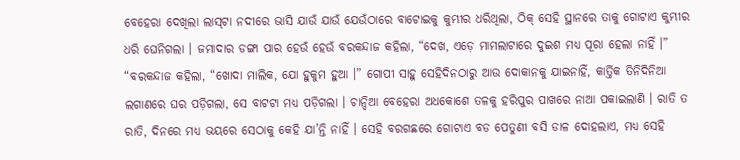ବେହେରା ଦେଖିଲା ଲାସ୍‌ଟା ନଦୀରେ ଭାସି ଯାଉଁ ଯାଉଁ ଯେଉଁଠାରେ ବାଟୋଇକୁ କୁମ୍ଭୀର ଧରିଥିଲା, ଠିକ୍ ସେହି ସ୍ଥାନରେ ତାକୁ ଗୋଟାଏ କୁମ୍ଭୀର ଧରି ଘେନିଗଲା । ଜମାଦାର ଡଙ୍ଗା ପାର ହେଉଁ ହେଉଁ ବରକନ୍ଦାଜ କହିଲା, “ଦେଖ, ଏଡ଼େ ମାମଲାଟାରେ ଦୁଇଶ ମଧ୍ୟ ପୂରା ହେଲା ନାହିଁ ।” “ବରକନ୍ଦାଜ କହିଲା, “ଖୋଦା ମାଲିକ, ଯୋ ହୁକୁମ ହୁଆ ।” ଗୋପୀ ସାହୁ ସେହିଦିନଠାରୁ ଆଉ ଦୋକାନକୁ ଯାଇନାହିଁ, କାର୍ତ୍ତିକ ତିନିଦିନିଆ ଲଗାଣରେ ଘର ପଡ଼ିଗଲା, ସେ ବାଟଟା ମଧ୍ୟ ପଡ଼ିଗଲା । ଚାନ୍ଦିଆ ବେହେରା ଅଧକୋଶେ ତଳକୁ ହରିପୁର ପାଖରେ ନାଆ ପକାଇଲାଣି । ରାତି ତ ରାତି, ଦିନରେ ମଧ୍ୟ ଭୟରେ ସେଠାକୁ କେହି ଯା’ନ୍ତି ନାହିଁ । ସେହି ବରଗଛରେ ଗୋଟାଏ ବଡ ପେତୁଣୀ ବସି ଡାଳ ଦୋହଲାଏ, ମଧ୍ୟ ସେହି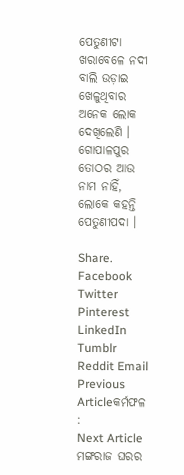ପେତୁଣୀଟା ଖରାବେଳେ ନଦୀ ବାଲି ଉଡ଼ାଇ ଖେଳୁଥିବାର ଅନେକ ଲୋକ ଦେଖିଲେଣି । ଗୋପାଳପୁର ତୋଠର ଆଉ ନାମ ନାହିଁ, ଲୋକେ କହନ୍ତି ପେତୁଣୀପଦା ।

Share. Facebook Twitter Pinterest LinkedIn Tumblr Reddit Email
Previous Articleକର୍ମଫଳ :
Next Article ମଙ୍ଗରାଜ ଘରର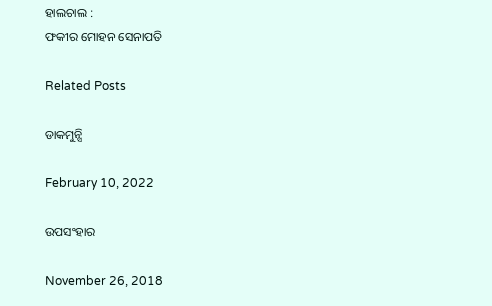ହାଲଚାଲ :
ଫକୀର ମୋହନ ସେନାପତି

Related Posts

ଡାକମୁନ୍ସି

February 10, 2022

ଉପସଂହାର

November 26, 2018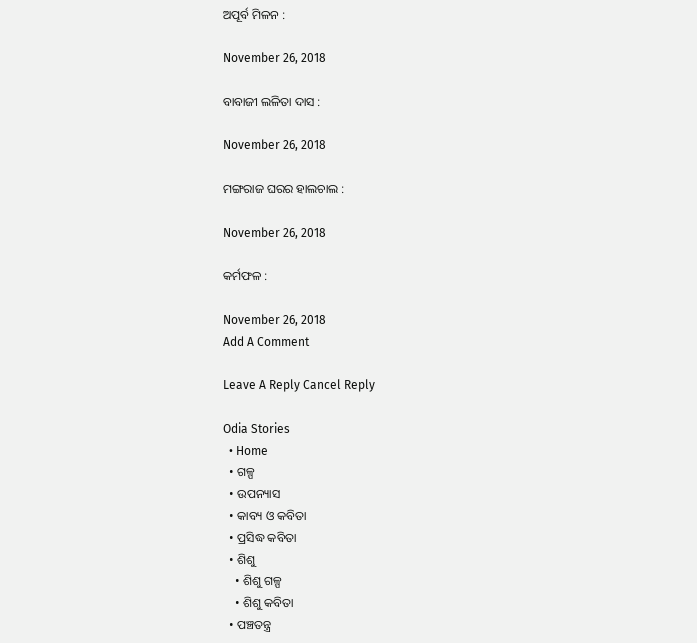ଅପୂର୍ବ ମିଳନ :

November 26, 2018

ବାବାଜୀ ଲଳିତା ଦାସ :

November 26, 2018

ମଙ୍ଗରାଜ ଘରର ହାଲଚାଲ :

November 26, 2018

କର୍ମଫଳ :

November 26, 2018
Add A Comment

Leave A Reply Cancel Reply

Odia Stories
  • Home
  • ଗଳ୍ପ
  • ଉପନ୍ୟାସ
  • କାବ୍ୟ ଓ କବିତା
  • ପ୍ରସିଦ୍ଧ କବିତା
  • ଶିଶୁ
    • ଶିଶୁ ଗଳ୍ପ
    • ଶିଶୁ କବିତା
  • ପଞ୍ଚତନ୍ତ୍ର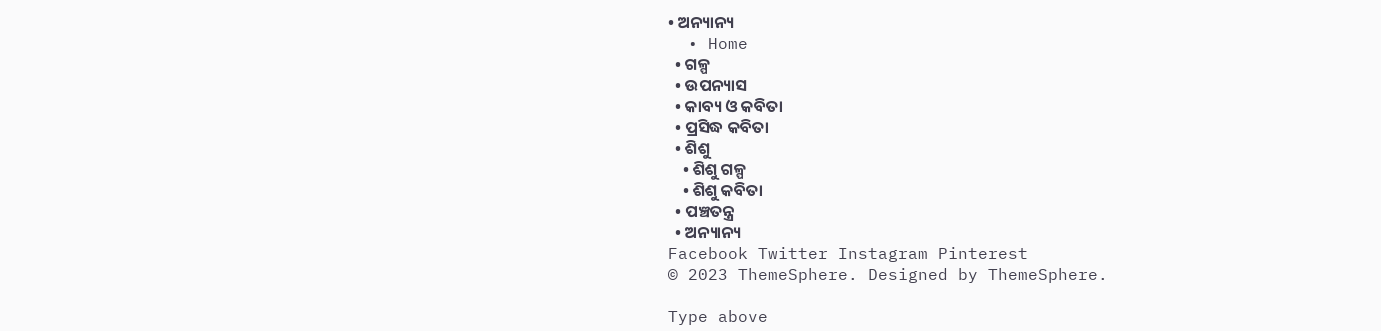• ଅନ୍ୟାନ୍ୟ
  • Home
  • ଗଳ୍ପ
  • ଉପନ୍ୟାସ
  • କାବ୍ୟ ଓ କବିତା
  • ପ୍ରସିଦ୍ଧ କବିତା
  • ଶିଶୁ
    • ଶିଶୁ ଗଳ୍ପ
    • ଶିଶୁ କବିତା
  • ପଞ୍ଚତନ୍ତ୍ର
  • ଅନ୍ୟାନ୍ୟ
Facebook Twitter Instagram Pinterest
© 2023 ThemeSphere. Designed by ThemeSphere.

Type above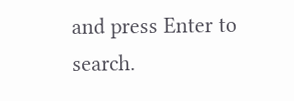and press Enter to search.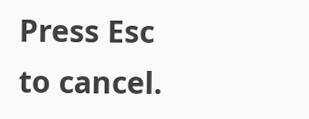Press Esc to cancel.